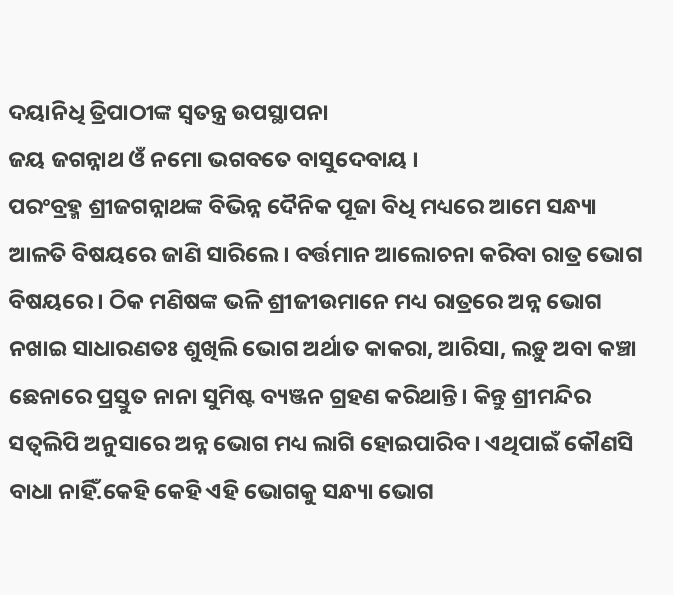ଦୟାନିଧି ତ୍ରିପାଠୀଙ୍କ ସ୍ଵତନ୍ତ୍ର ଉପସ୍ଥାପନା
ଜୟ ଜଗନ୍ନାଥ ଓଁ ନମୋ ଭଗବତେ ବାସୁଦେବାୟ ।
ପରଂବ୍ରହ୍ମ ଶ୍ରୀଜଗନ୍ନାଥଙ୍କ ବିଭିନ୍ନ ଦୈନିକ ପୂଜା ବିଧି ମଧ୍ୟରେ ଆମେ ସନ୍ଧ୍ୟା ଆଳତି ବିଷୟରେ ଜାଣି ସାରିଲେ। ବର୍ତ୍ତମାନ ଆଲୋଚନା କରିବା ରାତ୍ର ଭୋଗ ବିଷୟରେ। ଠିକ ମଣିଷଙ୍କ ଭଳି ଶ୍ରୀଜୀଉମାନେ ମଧ୍ୟ ରାତ୍ରରେ ଅନ୍ନ ଭୋଗ ନଖାଇ ସାଧାରଣତଃ ଶୁଖିଲି ଭୋଗ ଅର୍ଥାତ କାକରା, ଆରିସା, ଲଡ଼ୁ ଅବା କଞ୍ଚା ଛେନାରେ ପ୍ରସ୍ତୁତ ନାନା ସୁମିଷ୍ଟ ବ୍ୟଞ୍ଜନ ଗ୍ରହଣ କରିଥାନ୍ତି। କିନ୍ତୁ ଶ୍ରୀମନ୍ଦିର ସତ୍ୱଲିପି ଅନୁସାରେ ଅନ୍ନ ଭୋଗ ମଧ୍ୟ ଲାଗି ହୋଇପାରିବ। ଏଥିପାଇଁ କୌଣସି ବାଧା ନାହିଁ.କେହି କେହି ଏହି ଭୋଗକୁ ସନ୍ଧ୍ୟା ଭୋଗ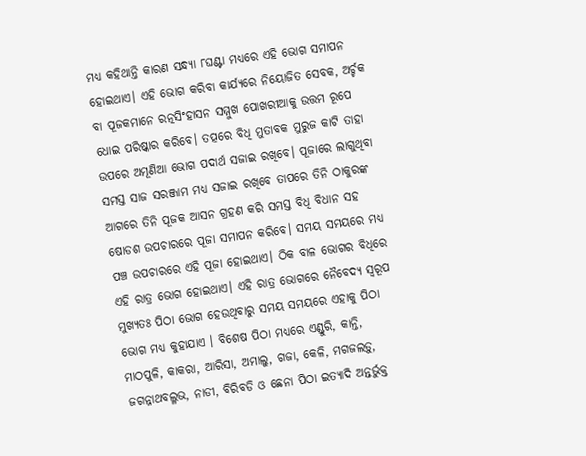ମଧ୍ୟ କହିଥାନ୍ତି କାରଣ ସନ୍ଧ୍ୟା ୮ଘଣ୍ଟା ମଧ୍ୟରେ ଏହି ଭୋଗ ସମାପନ ହୋଇଥାଏ। ଏହି ଭୋଗ କରିବା କାର୍ଯ୍ୟରେ ନିୟୋଜିତ ସେବକ, ଅର୍ଚ୍ଚକ ବା ପୂଜକମାନେ ରତ୍ନସିଂହାସନ ସମ୍ମୁଖ ପୋଖରୀଆକୁ ଉତ୍ତମ ରୂପେ ଧୋଇ ପରିଷ୍କାର କରିବେ। ତତ୍ପରେ ବିଧି ମୁତାବକ ମୁରୁଜ କାଟି ତାହା ଉପରେ ଅମୂଣିଆ ଭୋଗ ପଦାର୍ଥ ସଜାଇ ରଖିବେ। ପୂଜାରେ ଲାଗୁଥିବା ସମସ୍ତ ସାଜ ସରଞ୍ଜାମ ମଧ୍ୟ ସଜାଇ ରଖିବେ ତାପରେ ତିନି ଠାକୁରଙ୍କ ଆଗରେ ତିନି ପୂଜକ ଆସନ ଗ୍ରହଣ କରି ସମସ୍ତ ବିଧି ବିଧାନ ସହ ଷୋଡଶ ଉପଚାରରେ ପୂଜା ସମାପନ କରିବେ। ସମୟ ସମୟରେ ମଧ୍ୟ ପଞ୍ଚ ଉପଚାରରେ ଏହି ପୂଜା ହୋଇଥାଏ। ଠିକ ବାଳ ଭୋଗର ବିଧିରେ ଏହି ରାତ୍ର ଭୋଗ ହୋଇଥାଏ। ଏହି ରାତ୍ର ଭୋଗରେ ନୈବେଦ୍ୟ ସ୍ୱରୂପ ମୁଖ୍ୟତଃ ପିଠା ଭୋଗ ହେଉଥିବାରୁ ସମୟ ସମୟରେ ଏହାକୁ ପିଠା ଭୋଗ ମଧ୍ୟ କୁହାଯାଏ । ବିଶେଷ ପିଠା ମଧ୍ୟରେ ଏଣ୍ଡୁରି, କାନ୍ତି, ମାଠପୁଳି, କାକରା, ଆରିସା, ଅମାଲୁ, ଗଜା, କେଳି, ମଗଜଲଡ଼ୁ, ଜଗନ୍ନାଥବଲ୍ଳଭ, ନାଡୀ, ବିରିବଡି ଓ ଛେନା ପିଠା ଇତ୍ୟାଦି ଅନ୍ତର୍ଭୁକ୍ତ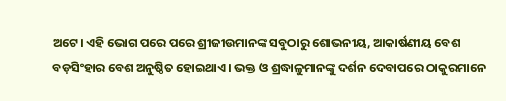ଅଟେ। ଏହି ଭୋଗ ପରେ ପରେ ଶ୍ରୀଜୀଉମାନଙ୍କ ସବୁଠାରୁ ଶୋଭନୀୟ, ଆକାର୍ଷଣୀୟ ବେଶ ବଡ଼ସିଂହାର ବେଶ ଅନୁଷ୍ଠିତ ହୋଇଥାଏ। ଭକ୍ତ ଓ ଶ୍ରଦ୍ଧାଳୁମାନଙ୍କୁ ଦର୍ଶନ ଦେବାପରେ ଠାକୁରମାନେ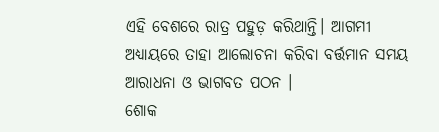ଏହି ବେଶରେ ରାତ୍ର ପହୁଡ଼ କରିଥାନ୍ତି। ଆଗମୀ ଅଧ୍ୟାୟରେ ତାହା ଆଲୋଚନା କରିବା ବର୍ତ୍ତମାନ ସମୟ ଆରାଧନା ଓ ଭାଗବତ ପଠନ ।
ଶୋକ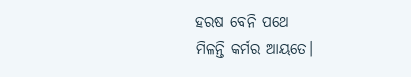ହରଷ ବେନି ପଥେ
ମିଳନ୍ତି କର୍ମର ଆୟତେ।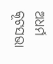ଅଧର୍ମ କୂଟସଭା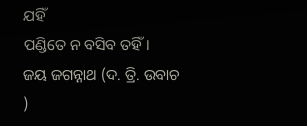ଯହିଁ
ପଣ୍ଡିତେ ନ ବସିବ ତହିଁ।
ଜୟ ଜଗନ୍ନାଥ (ଦ. ତ୍ରି. ଉବାଚ )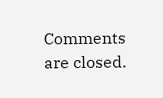Comments are closed.